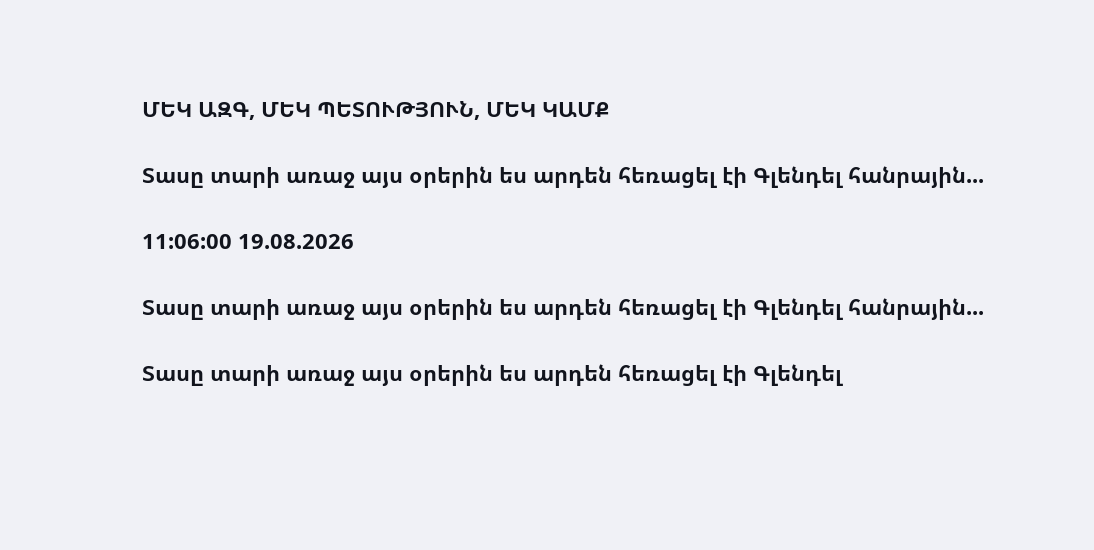ՄԵԿ ԱԶԳ, ՄԵԿ ՊԵՏՈՒԹՅՈՒՆ, ՄԵԿ ԿԱՄՔ

Տասը տարի առաջ այս օրերին ես արդեն հեռացել էի Գլենդել հանրային...

11:06:00 19.08.2026

Տասը տարի առաջ այս օրերին ես արդեն հեռացել էի Գլենդել հանրային...

Տասը տարի առաջ այս օրերին ես արդեն հեռացել էի Գլենդել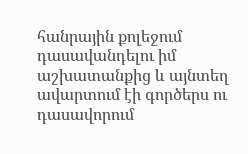հանրային քոլեջում դասավանդելու իմ աշխատանքից և այնտեղ ավարտում էի գործերս ու դասավորում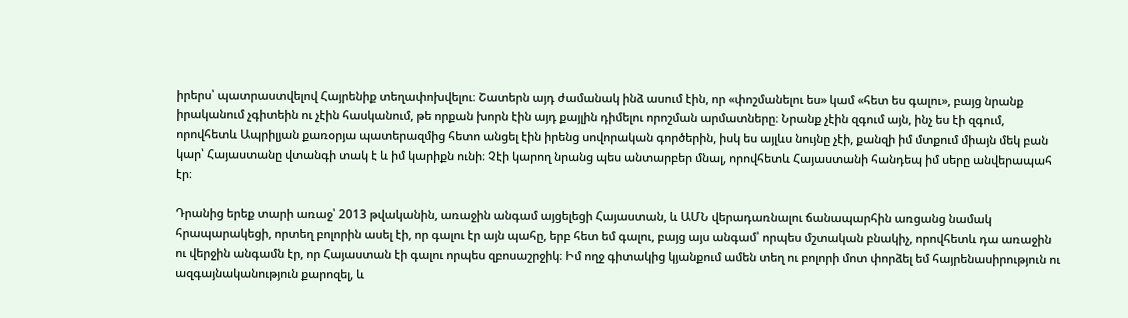իրերս՝ պատրաստվելով Հայրենիք տեղափոխվելու։ Շատերն այդ ժամանակ ինձ ասում էին, որ «փոշմանելու ես» կամ «հետ ես գալու», բայց նրանք իրականում չգիտեին ու չէին հասկանում, թե որքան խորն էին այդ քայլին դիմելու որոշման արմատները։ Նրանք չէին զգում այն, ինչ ես էի զգում, որովհետև Ապրիլյան քառօրյա պատերազմից հետո անցել էին իրենց սովորական գործերին, իսկ ես այլևս նույնը չէի, քանզի իմ մտքում միայն մեկ բան կար՝ Հայաստանը վտանգի տակ է և իմ կարիքն ունի։ Չէի կարող նրանց պես անտարբեր մնալ, որովհետև Հայաստանի հանդեպ իմ սերը անվերապահ էր։

Դրանից երեք տարի առաջ՝ 2013 թվականին, առաջին անգամ այցելեցի Հայաստան, և ԱՄՆ վերադառնալու ճանապարհին առցանց նամակ հրապարակեցի, որտեղ բոլորին ասել էի, որ գալու էր այն պահը, երբ հետ եմ գալու, բայց այս անգամ՝ որպես մշտական բնակիչ, որովհետև դա առաջին ու վերջին անգամն էր, որ Հայաստան էի գալու որպես զբոսաշրջիկ։ Իմ ողջ գիտակից կյանքում ամեն տեղ ու բոլորի մոտ փորձել եմ հայրենասիրություն ու ազգայնականություն քարոզել, և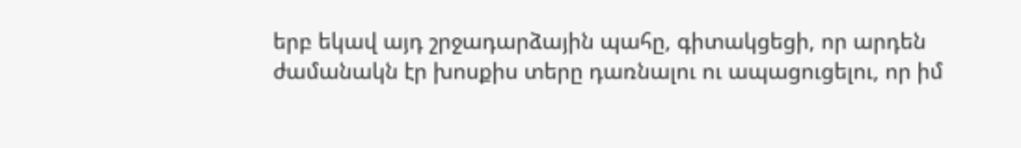երբ եկավ այդ շրջադարձային պահը, գիտակցեցի, որ արդեն ժամանակն էր խոսքիս տերը դառնալու ու ապացուցելու, որ իմ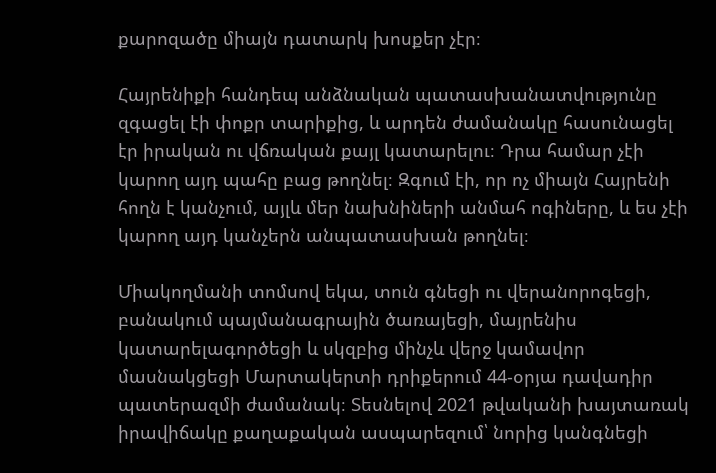քարոզածը միայն դատարկ խոսքեր չէր։

Հայրենիքի հանդեպ անձնական պատասխանատվությունը զգացել էի փոքր տարիքից, և արդեն ժամանակը հասունացել էր իրական ու վճռական քայլ կատարելու։ Դրա համար չէի կարող այդ պահը բաց թողնել։ Զգում էի, որ ոչ միայն Հայրենի հողն է կանչում, այլև մեր նախնիների անմահ ոգիները, և ես չէի կարող այդ կանչերն անպատասխան թողնել։

Միակողմանի տոմսով եկա, տուն գնեցի ու վերանորոգեցի, բանակում պայմանագրային ծառայեցի, մայրենիս կատարելագործեցի և սկզբից մինչև վերջ կամավոր մասնակցեցի Մարտակերտի դրիքերում 44-օրյա դավադիր պատերազմի ժամանակ։ Տեսնելով 2021 թվականի խայտառակ իրավիճակը քաղաքական ասպարեզում՝ նորից կանգնեցի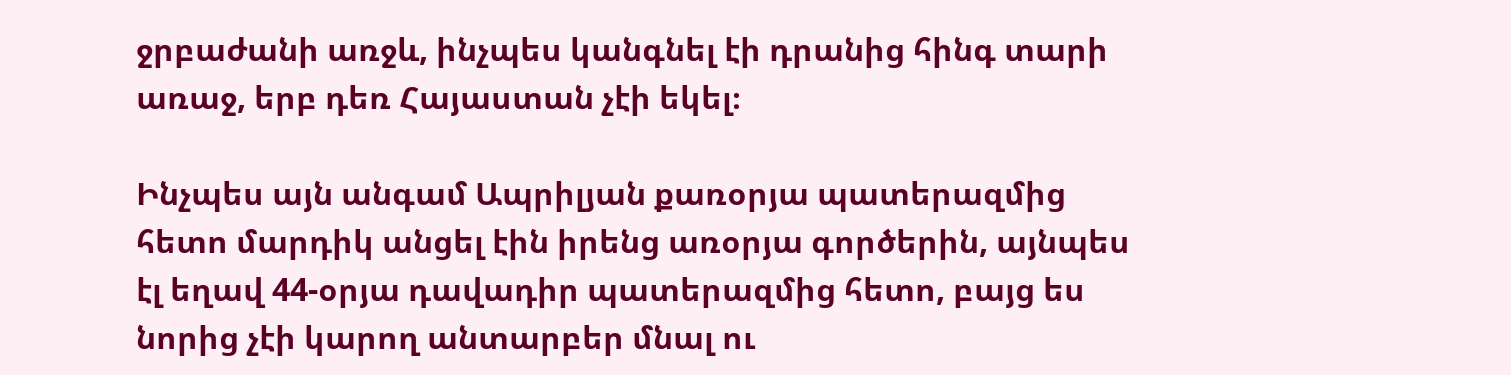ջրբաժանի առջև, ինչպես կանգնել էի դրանից հինգ տարի առաջ, երբ դեռ Հայաստան չէի եկել։

Ինչպես այն անգամ Ապրիլյան քառօրյա պատերազմից հետո մարդիկ անցել էին իրենց առօրյա գործերին, այնպես էլ եղավ 44-օրյա դավադիր պատերազմից հետո, բայց ես նորից չէի կարող անտարբեր մնալ ու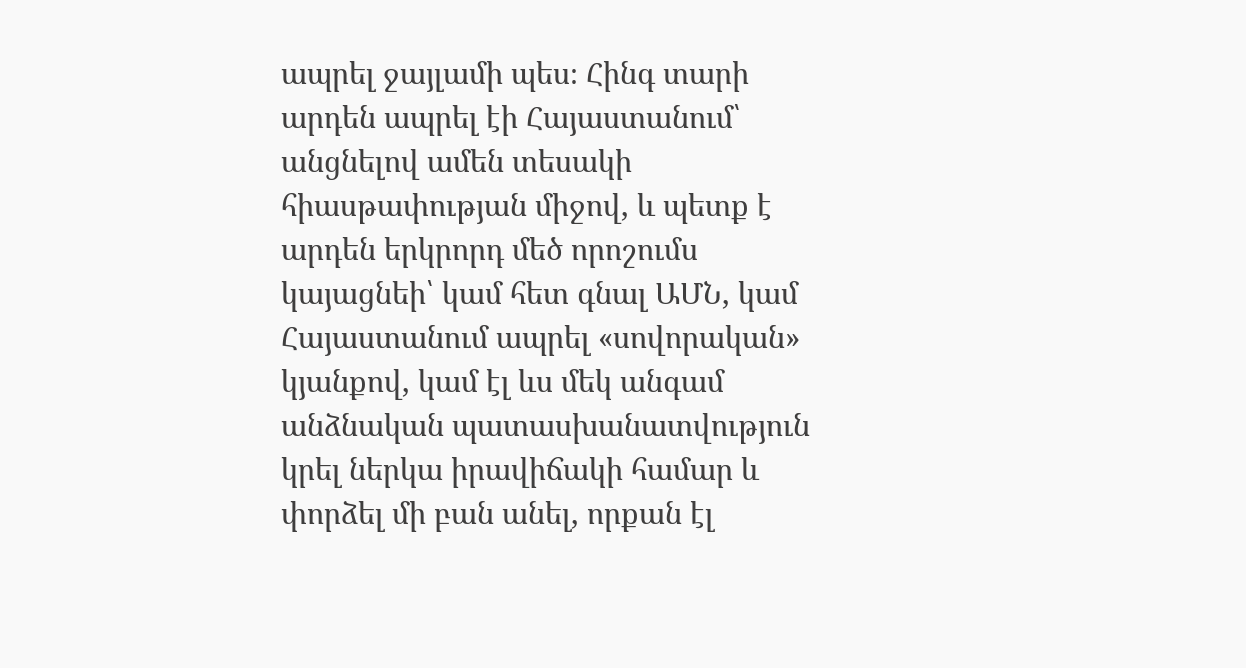ապրել ջայլամի պես։ Հինգ տարի արդեն ապրել էի Հայաստանում՝ անցնելով ամեն տեսակի հիասթափության միջով, և պետք է արդեն երկրորդ մեծ որոշումս կայացնեի՝ կամ հետ գնալ ԱՄՆ, կամ Հայաստանում ապրել «սովորական» կյանքով, կամ էլ ևս մեկ անգամ անձնական պատասխանատվություն կրել ներկա իրավիճակի համար և փորձել մի բան անել, որքան էլ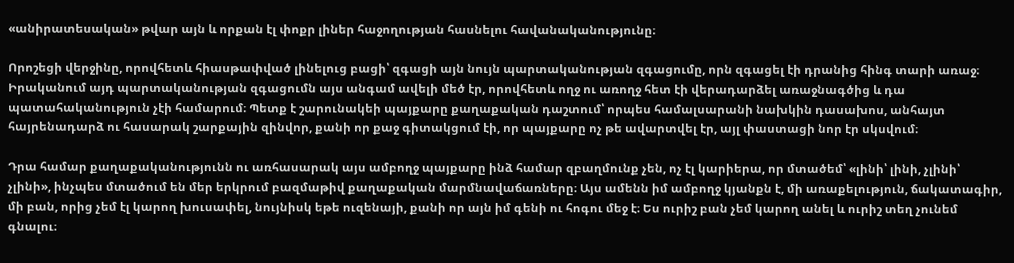«անիրատեսական» թվար այն և որքան էլ փոքր լիներ հաջողության հասնելու հավանականությունը։

Որոշեցի վերջինը, որովհետև հիասթափված լինելուց բացի՝ զգացի այն նույն պարտականության զգացումը, որն զգացել էի դրանից հինգ տարի առաջ։ Իրականում այդ պարտականության զգացումն այս անգամ ավելի մեծ էր, որովհետև ողջ ու առողջ հետ էի վերադարձել առաջնագծից և դա պատահականություն չէի համարում։ Պետք է շարունակեի պայքարը քաղաքական դաշտում՝ որպես համալսարանի նախկին դասախոս, անհայտ հայրենադարձ ու հասարակ շարքային զինվոր, քանի որ քաջ գիտակցում էի, որ պայքարը ոչ թե ավարտվել էր, այլ փաստացի նոր էր սկսվում։

Դրա համար քաղաքականությունն ու առհասարակ այս ամբողջ պայքարը ինձ համար զբաղմունք չեն, ոչ էլ կարիերա, որ մտածեմ՝ «լինի՝ լինի, չլինի՝ չլինի», ինչպես մտածում են մեր երկրում բազմաթիվ քաղաքական մարմնավաճառները։ Այս ամենն իմ ամբողջ կյանքն է, մի առաքելություն, ճակատագիր, մի բան, որից չեմ էլ կարող խուսափել, նույնիսկ եթե ուզենայի, քանի որ այն իմ գենի ու հոգու մեջ է։ Ես ուրիշ բան չեմ կարող անել և ուրիշ տեղ չունեմ գնալու։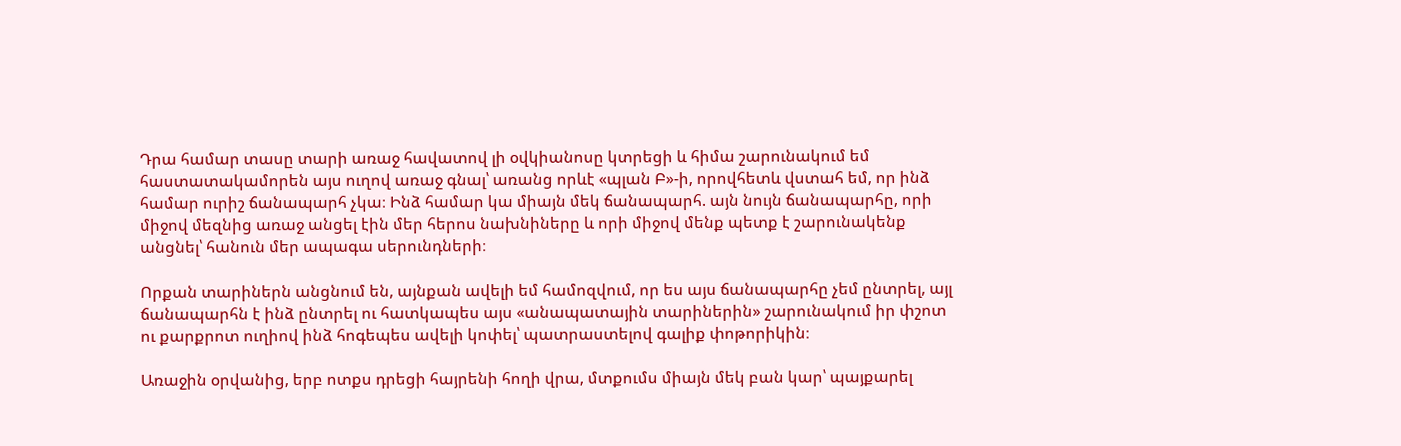Դրա համար տասը տարի առաջ հավատով լի օվկիանոսը կտրեցի և հիմա շարունակում եմ հաստատակամորեն այս ուղով առաջ գնալ՝ առանց որևէ «պլան Բ»-ի, որովհետև վստահ եմ, որ ինձ համար ուրիշ ճանապարհ չկա։ Ինձ համար կա միայն մեկ ճանապարհ. այն նույն ճանապարհը, որի միջով մեզնից առաջ անցել էին մեր հերոս նախնիները և որի միջով մենք պետք է շարունակենք անցնել՝ հանուն մեր ապագա սերունդների։

Որքան տարիներն անցնում են, այնքան ավելի եմ համոզվում, որ ես այս ճանապարհը չեմ ընտրել, այլ ճանապարհն է ինձ ընտրել ու հատկապես այս «անապատային տարիներին» շարունակում իր փշոտ ու քարքրոտ ուղիով ինձ հոգեպես ավելի կոփել՝ պատրաստելով գալիք փոթորիկին։

Առաջին օրվանից, երբ ոտքս դրեցի հայրենի հողի վրա, մտքումս միայն մեկ բան կար՝ պայքարել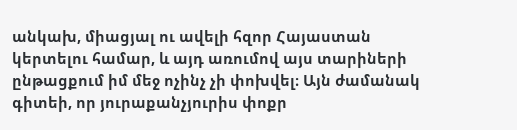անկախ, միացյալ ու ավելի հզոր Հայաստան կերտելու համար, և այդ առումով այս տարիների ընթացքում իմ մեջ ոչինչ չի փոխվել։ Այն ժամանակ գիտեի, որ յուրաքանչյուրիս փոքր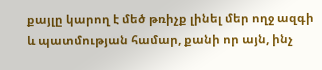քայլը կարող է մեծ թռիչք լինել մեր ողջ ազգի և պատմության համար, քանի որ այն, ինչ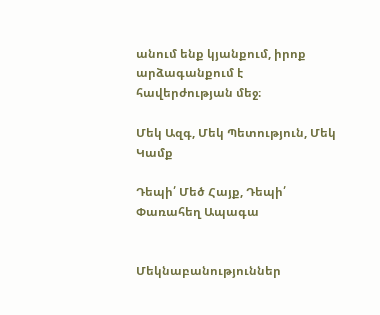անում ենք կյանքում, իրոք արձագանքում է հավերժության մեջ։

Մեկ Ազգ, Մեկ Պետություն, Մեկ Կամք

Դեպի՛ Մեծ Հայք, Դեպի՛ Փառահեղ Ապագա


Մեկնաբանություններ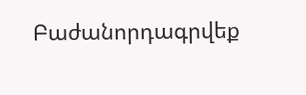Բաժանորդագրվեք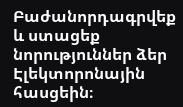Բաժանորդագրվեք և ստացեք նորություններ ձեր Էլեկտորոնային հասցեին։